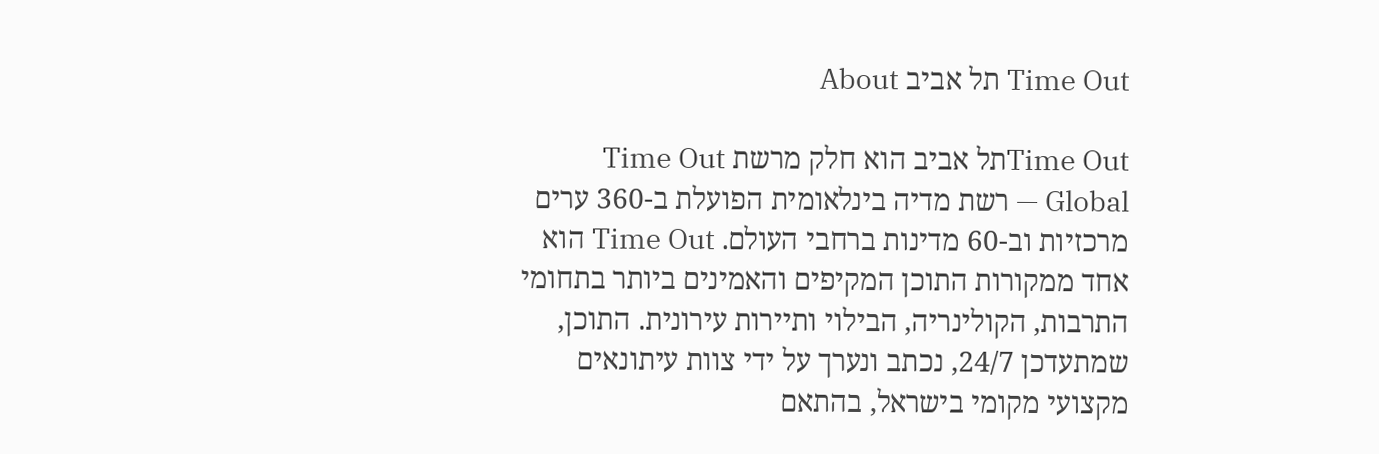Time Out תל אביב About

Time Outתל אביב הוא חלק מרשת Time Out Global — רשת מדיה בינלאומית הפועלת ב-360 ערים מרכזיות וב-60 מדינות ברחבי העולם. Time Out הוא אחד ממקורות התוכן המקיפים והאמינים ביותר בתחומי התרבות, הקולינריה, הבילוי ותיירות עירונית. התוכן, שמתעדכן 24/7, נכתב ונערך על ידי צוות עיתונאים מקצועי מקומי בישראל, בהתאם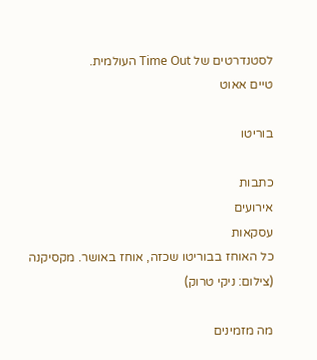לסטנדרטים של Time Out העולמית.
טיים אאוט

בוריטו

כתבות
אירועים
עסקאות
כל האוחז בבוריטו שכזה, אוחז באושר. מקסיקנה (צילום: ניקי טרוק)

מה מזמינים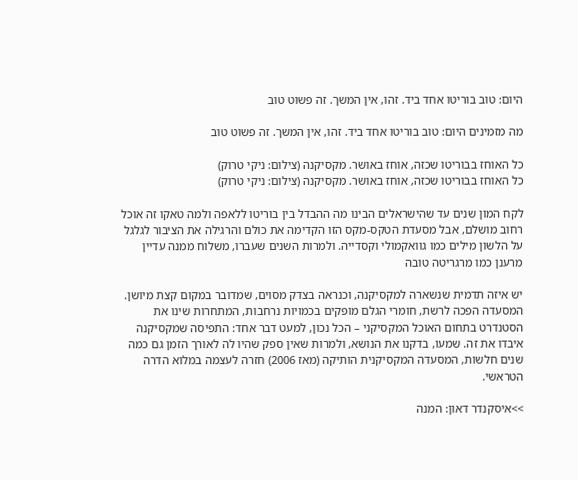היום: טוב בוריטו אחד ביד. זהו, אין המשך. זה פשוט טוב

מה מזמינים היום: טוב בוריטו אחד ביד. זהו, אין המשך. זה פשוט טוב

כל האוחז בבוריטו שכזה, אוחז באושר. מקסיקנה (צילום: ניקי טרוק)
כל האוחז בבוריטו שכזה, אוחז באושר. מקסיקנה (צילום: ניקי טרוק)

לקח המון שנים עד שהישראלים הבינו מה ההבדל בין בוריטו ללאפה ולמה טאקו זה אוכל רחוב מושלם, אבל מסעדת הטקס-מקס הזו הקדימה את כולם והרגילה את הציבור לגלגל על הלשון מילים כמו גוואקמולי וקסדייה. ולמרות השנים שעברו, משלוח ממנה עדיין מרענן כמו מרגריטה טובה

יש איזה תדמית שנשארה למקסיקנה, וכנראה בצדק מסוים, שמדובר במקום קצת מיושן. המסעדה הפכה לרשת, חומרי הגלם מופקים בכמויות נרחבות, המתחרות שינו את הסטנדרט בתחום האוכל המקסיקני – הכל נכון, למעט דבר אחד: התפיסה שמקסיקנה איבדו את זה. שמעו, בדקנו את הנושא, ולמרות שאין ספק שהיו לה לאורך הזמן גם כמה שנים חלשות, המסעדה המקסיקנית הותיקה (מאז 2006) חזרה לעצמה במלוא הדרה הטראשי.

>>איסקנדר דאון: המנה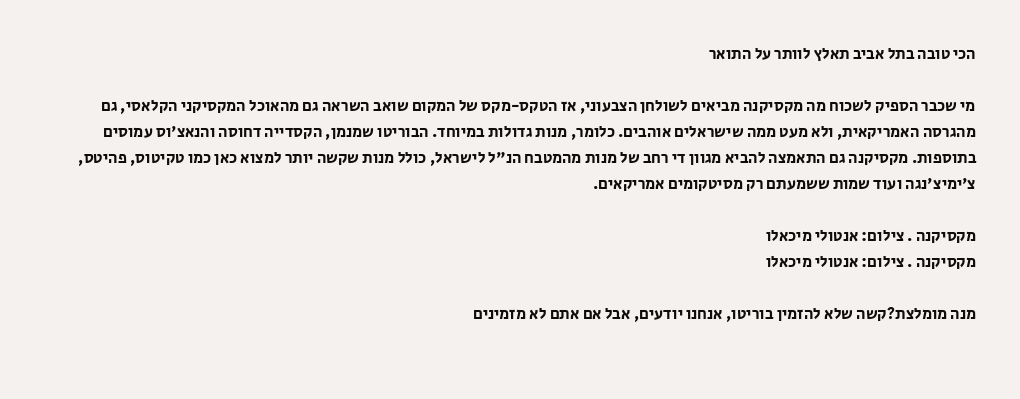הכי טובה בתל אביב תאלץ לוותר על התואר

מי שכבר הספיק לשכוח מה מקסיקנה מביאים לשולחן הצבעוני, אז הטקס-מקס של המקום שואב השראה גם מהאוכל המקסיקני הקלאסי, גם מהגרסה האמריקאית, ולא מעט ממה שישראלים אוהבים. כלומר, מנות גדולות במיוחד. הבוריטו שמנמן, הקסדייה דחוסה והנאצ'וס עמוסים בתוספות. מקסיקנה גם התאמצה להביא מגוון די רחב של מנות מהמטבח הנ"ל לישראל, כולל מנות שקשה יותר למצוא כאן כמו טקיטוס, פהיטס, צ'ימיצ'נגה ועוד שמות ששמעתם רק מסיטקומים אמריקאים.

מקסיקנה . צילום: אנטולי מיכאלו
מקסיקנה . צילום: אנטולי מיכאלו

מנה מומלצת?קשה שלא להזמין בוריטו, אנחנו יודעים, אבל אם אתם לא מזמינים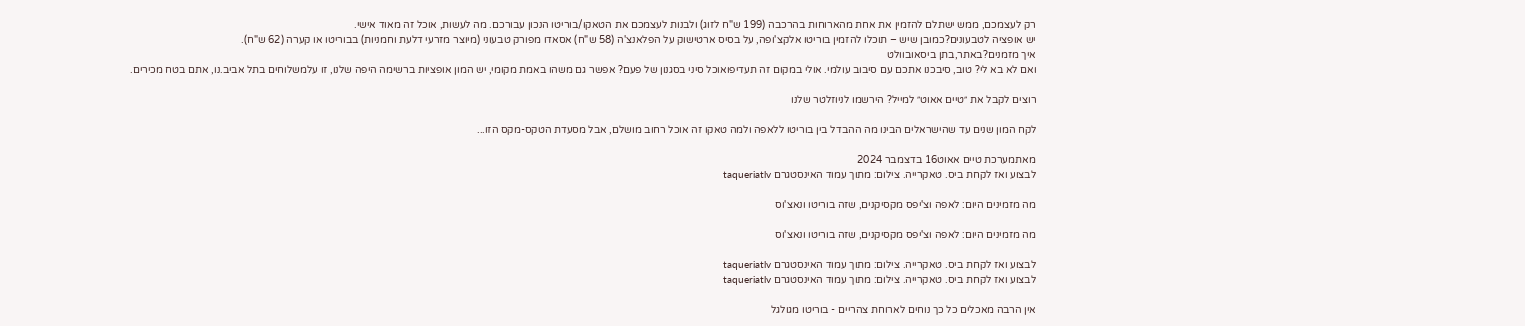רק לעצמכם, ממש ישתלם להזמין את אחת מהארוחות בהרכבה (199 ש"ח לזוג) ולבנות לעצמכם את הטאקו/בוריטו הנכון עבורכם. מה לעשות, אוכל זה מאוד אישי.
יש אופציה לטבעונים?כמובן שיש – תוכלו להזמין בוריטו אלקצ'ופה, על בסיס ארטישוק על הפלאנצ'ה (58 ש"ח) אסאדו מפורק טבעוני (מיוצר מזרעי דלעת וחמניות) בבוריטו או קערה (62 ש"ח).
איך מזמנים?באתר,בתן ביסאובוולט
ואם לא בא לי? טוב, סיבכנו אתכם עם סיבוב עולמי. אולי במקום זה תעדיפואוכל סיני בסגנון של פעם? אפשר גם משהו באמת מקומי, יש המון אופציות ברשימה היפה שלנו, זו עלמשלוחים בתל אביב.נו, אתם בטח מכירים.

רוצים לקבל את ״טיים אאוט״ למייל? הירשמו לניוזלטר שלנו

לקח המון שנים עד שהישראלים הבינו מה ההבדל בין בוריטו ללאפה ולמה טאקו זה אוכל רחוב מושלם, אבל מסעדת הטקס-מקס הזו...

מאתמערכת טיים אאוט16 בדצמבר 2024
לבצוע ואז לקחת ביס. טאקרייה. צילום: מתוך עמוד האינסטגרם taqueriatlv

מה מזמינים היום: לאפה וצ'יפס מקסיקנים, שזה בוריטו ונאצ'וס

מה מזמינים היום: לאפה וצ'יפס מקסיקנים, שזה בוריטו ונאצ'וס

לבצוע ואז לקחת ביס. טאקרייה. צילום: מתוך עמוד האינסטגרם taqueriatlv
לבצוע ואז לקחת ביס. טאקרייה. צילום: מתוך עמוד האינסטגרם taqueriatlv

אין הרבה מאכלים כל כך נוחים לארוחת צהריים - בוריטו מגולגל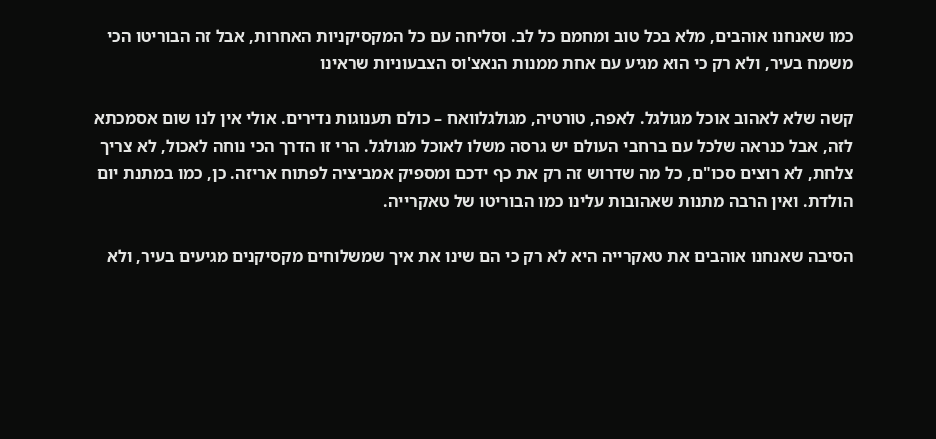כמו שאנחנו אוהבים, מלא בכל טוב ומחמם כל לב. וסליחה עם כל המקסיקניות האחרות, אבל זה הבוריטו הכי משמח בעיר, ולא רק כי הוא מגיע עם אחת ממנות הנאצ'וס הצבעוניות שראינו

קשה שלא לאהוב אוכל מגולגל. לאפה, טורטיה, מגולגלוואח – כולם תענוגות נדירים. אולי אין לנו שום אסמכתא לזה, אבל כנראה שלכל עם ברחבי העולם יש גרסה משלו לאוכל מגולגל. הרי זו הדרך הכי נוחה לאכול, לא צריך צלחת, לא רוצים סכו"ם, כל מה שדרוש זה רק את כף ידכם ומספיק אמביציה לפתוח אריזה. כן, כמו במתנת יום הולדת. ואין הרבה מתנות שאהובות עלינו כמו הבוריטו של טאקרייה.

הסיבה שאנחנו אוהבים את טאקרייה היא לא רק כי הם שינו את איך שמשלוחים מקסיקנים מגיעים בעיר, ולא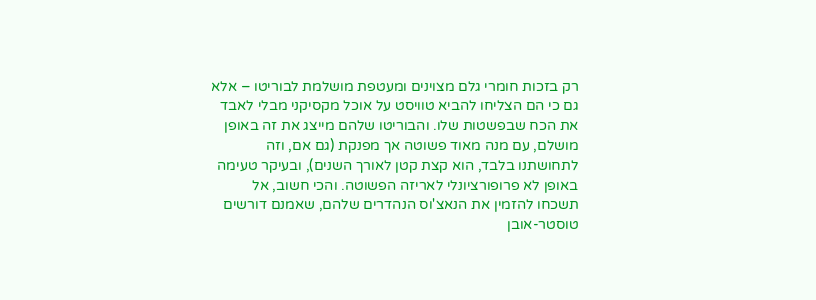רק בזכות חומרי גלם מצוינים ומעטפת מושלמת לבוריטו – אלא גם כי הם הצליחו להביא טוויסט על אוכל מקסיקני מבלי לאבד את הכח שבפשטות שלו. והבוריטו שלהם מייצג את זה באופן מושלם, עם מנה מאוד פשוטה אך מפנקת (גם אם, וזה לתחושתנו בלבד, הוא קצת קטן לאורך השנים), ובעיקר טעימה באופן לא פרופורציונלי לאריזה הפשוטה. והכי חשוב, אל תשכחו להזמין את הנאצ'וס הנהדרים שלהם, שאמנם דורשים טוסטר-אובן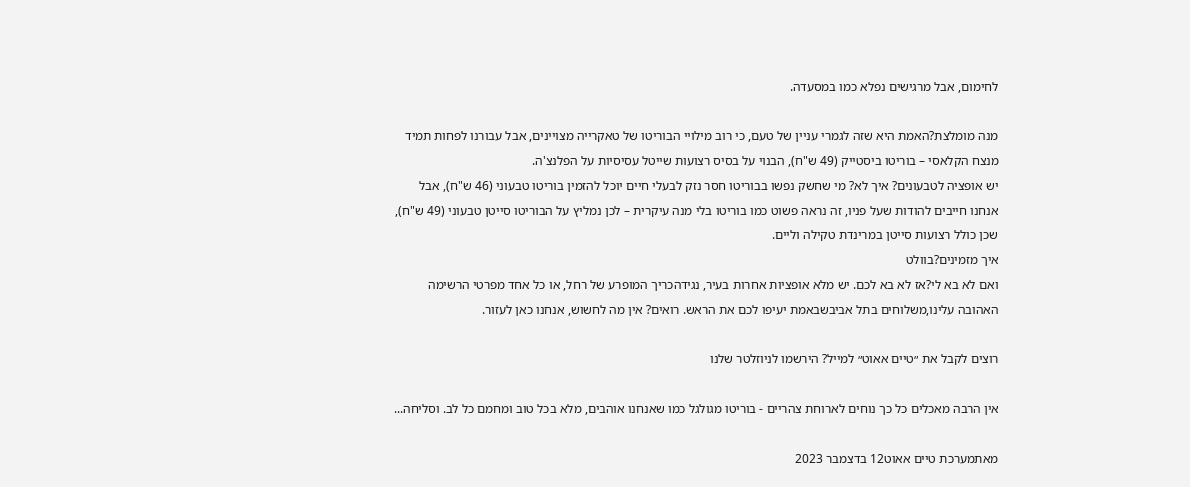לחימום, אבל מרגישים נפלא כמו במסעדה.

מנה מומלצת?האמת היא שזה לגמרי עניין של טעם, כי רוב מילויי הבוריטו של טאקרייה מצויינים, אבל עבורנו לפחות תמיד מנצח הקלאסי – בוריטו ביסטייק (49 ש"ח), הבנוי על בסיס רצועות שייטל עסיסיות על הפלנצ'ה.
יש אופציה לטבעונים? איך לא? מי שחשק נפשו בבוריטו חסר נזק לבעלי חיים יוכל להזמין בוריטו טבעוני (46 ש"ח), אבל אנחנו חייבים להודות שעל פניו, זה נראה פשוט כמו בוריטו בלי מנה עיקרית – לכן נמליץ על הבוריטו סייטן טבעוני (49 ש"ח), שכן כולל רצועות סייטן במרינדת טקילה וליים.
איך מזמינים?בוולט
ואם לא בא לי?אז לא בא לכם. יש מלא אופציות אחרות בעיר, נגידהכריך המופרע של רחל, או כל אחד מפרטי הרשימה האהובה עלינו,משלוחים בתל אביבשבאמת יעיפו לכם את הראש. רואים? אין מה לחשוש, אנחנו כאן לעזור.

רוצים לקבל את ״טיים אאוט״ למייל? הירשמו לניוזלטר שלנו

אין הרבה מאכלים כל כך נוחים לארוחת צהריים - בוריטו מגולגל כמו שאנחנו אוהבים, מלא בכל טוב ומחמם כל לב. וסליחה...

מאתמערכת טיים אאוט12 בדצמבר 2023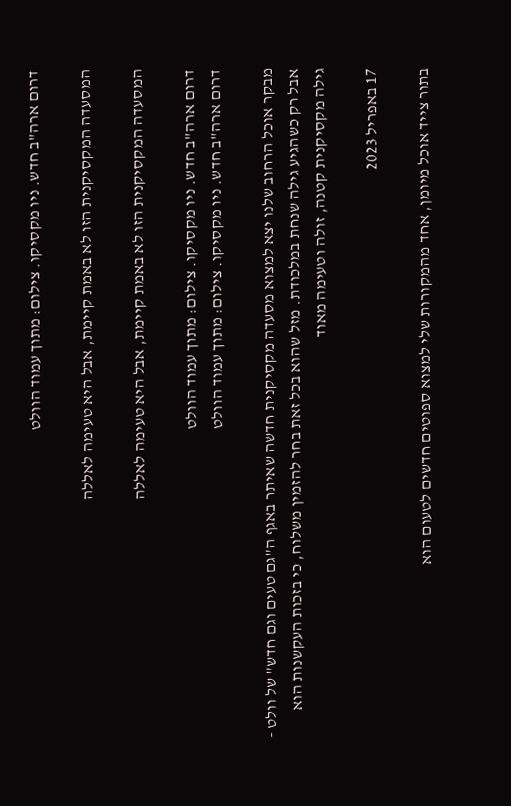דרום ארה"ב חדש. ניו מקסיקו. צילום: מתוך עמוד הוולט

המסעדה המקסיקנית הזו לא באמת קיימת, אבל היא טעימה לאללה

המסעדה המקסיקנית הזו לא באמת קיימת, אבל היא טעימה לאללה

דרום ארה"ב חדש. ניו מקסיקו. צילום: מתוך עמוד הוולט
דרום ארה"ב חדש. ניו מקסיקו. צילום: מתוך עמוד הוולט

מבקר אוכל הרחוב שלנו יצא למצוא מסעדה מקסיקנית חדשה שאיתר באגף ה"גם טעים וגם חדש" של וולט - אבל רק כשהגיע גילה שנחת במלכודת. מזל שהוא בכל זאת בחר להזמין משלוח, כי בזכות העקשנות הוא גילה מקסיקנית קטנה, זולה וטעימה מאוד

17 באפריל 2023

בתור צייד אוכל מיומן, אחד מהמקורות שלי למצוא ספוטים חדשים לטעום הוא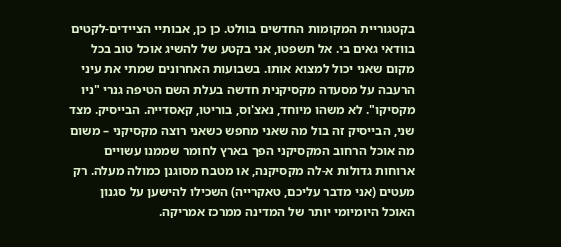בקטגוריית המקומות החדשים בוולט. כן כן, אבותיי הציידים-לקטים בוודאי גאים בי. אל תשפטו, אני בקטע של להשיג אוכל טוב בכל מקום שאני יכול למצוא אותו. בשבועות האחרונים שמתי את עיני הרעבה על מסעדה מקסיקנית חדשה בעלת השם הטיפה גנרי "ניו מקסיקו". לא משהו מיוחד, נאצ'וס, בוריטו, קאסדייה. הבייסיק. מצד שני, הבייסיק זה בול מה שאני מחפש כשאני רוצה מקסיקני – משום מה אוכל הרחוב המקסיקני הפך בארץ לחומר שממנו עשויים ארוחות גדולות א-לה מקסיקנה, או מטבח מסוגנן כמולה מעלה. רק מעטים (אני מדבר עליכם, טאקרייה) השכילו להישען על סגנון האוכל היומיומי יותר של המדינה ממרכז אמריקה.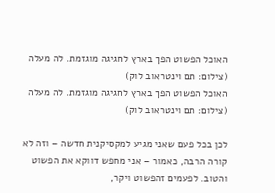האוכל הפשוט הפך בארץ לחגיגה מוגזמת. לה מעלה (צילום: תם וינטראוב לוק)
האוכל הפשוט הפך בארץ לחגיגה מוגזמת. לה מעלה (צילום: תם וינטראוב לוק)

לכן בכל פעם שאני מגיע למקסיקנית חדשה – וזה לא קורה הרבה, כאמור – אני מחפש דווקא את הפשוט והטוב. לפעמים זהפשוט ויקר,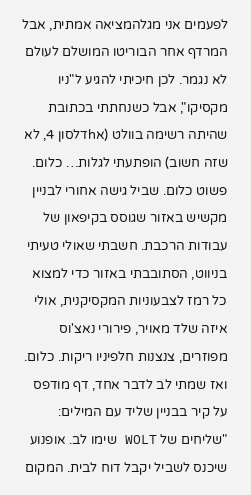לפעמים אני מגלהמציאה אמתית, אבל המרדף אחר הבוריטו המושלם לעולם לא נגמר. לכן חיכיתי להגיע ל"ניו מקסיקו", אבל כשנחתתי בכתובת שהיתה רשימה בוולט (אhדלסון 4, לא שזה חשוב) הופתעתי לגלות… כלום. פשוט כלום. שביל גישה אחורי לבניין מקשיש באזור שגוסס בקיפאון של עבודות הרכבת. חשבתי שאולי טעיתי בניווט, הסתובבתי באזור כדי למצוא כל רמז לצבעוניות המקסיקנית, אולי איזה שלד מאויר, פירורי נאצ'וס מפוזרים, צנצנות חלפיניו ריקות. כלום. ואז שמתי לב לדבר אחד, דף מודפס על קיר בבניין שליד עם המילים: "שליחים של WOLT שימו לב. אופנוע שיכנס לשביל יקבל דוח לבית. המקום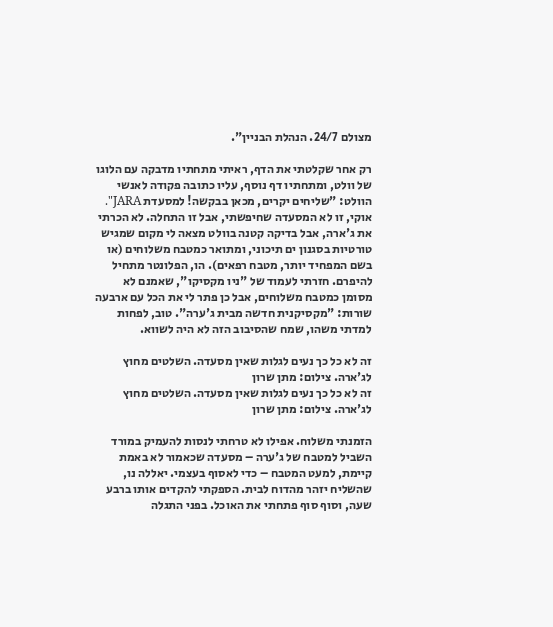מצולם 24/7. הנהלת הבניין".

רק אחר שקלטתי את הדף, ראיתי מתחתיו מדבקה עם הלוגו של וולט, ומתחתיו דף נוסף, עליו כתובה פקודה לאנשי הוולט: "שליחים יקרים, מכאן בבקשה! למסעדת JARA". אוקי, זו לא המסעדה שחיפשתי, אבל זו התחלה. לא הכרתי את ג'ארה, אבל בדיקה קטנה בוולט מצאה לי מקום שמגיש טורטיות בסגנון ים תיכוני, ומתואר כמטבח משלוחים (או בשם המפחיד יותר, מטבח רפאים). הו, הפלונטר מתחיל להיפרם. חזרתי לעמוד של "ניו מקסיקו", שאמנם לא מסומן כמטבח משלוחים, אבל כן פתר לי את הכל עם ארבעה שורות: "מקסיקנית חדשה מבית ג'ערה". טוב, לפחות למדתי משהו, שמח שהסיבוב הזה לא היה לשווא.

זה לא כל כך נעים לגלות שאין מסעדה. השלטים מחוץ לג'ארה. צילום: מתן שרון
זה לא כל כך נעים לגלות שאין מסעדה. השלטים מחוץ לג'ארה. צילום: מתן שרון

הזמנתי משלוח. אפילו לא טרחתי לנסות להעמיק במורד השביל למטבח של ג'ערה – מסעדה שכאמור לא באמת קיימת, למעט המטבח – כדי לאסוף בעצמי. יאללה נו, שהשליח יזהר מהדוח לבית. הספקתי להקדים אותו ברבע שעה, וסוף סוף פתחתי את האוכל. בפני התגלה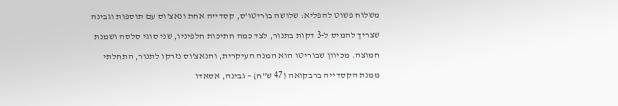משלוח פשוט להפליא: שלושה בוריטו'ס, קסדייה אחת ונאצ'וס עם תוספות וגבינה שצריך להמיס ל-3 דקות בתנור, לצד כמה חתיכות חלפיניו, שני סוגי סלסה ושמנת חמוצה. מכיוון שבוריטו הוא המנה העיקרית, והנאצ'וס נזרקו לתנור, התחלתי ממנת הקסדייה ברבקואה (47 ש"ח) – גבינה, אסאדו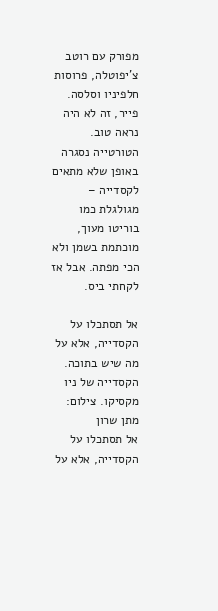מפורק עם רוטב צ'יפוטלה, פרוסות חלפיניו וסלסה. פייר, זה לא היה נראה טוב. הטורטייה נסגרה באופן שלא מתאים לקסדייה – מגולגלת כמו בוריטו מעוך, מוכתמת בשמן ולא הכי מפתה. אבל אז לקחתי ביס.

אל תסתכלו על הקסדייה, אלא על מה שיש בתוכה. הקסדייה של ניו מקסיקו. צילום: מתן שרון
אל תסתכלו על הקסדייה, אלא על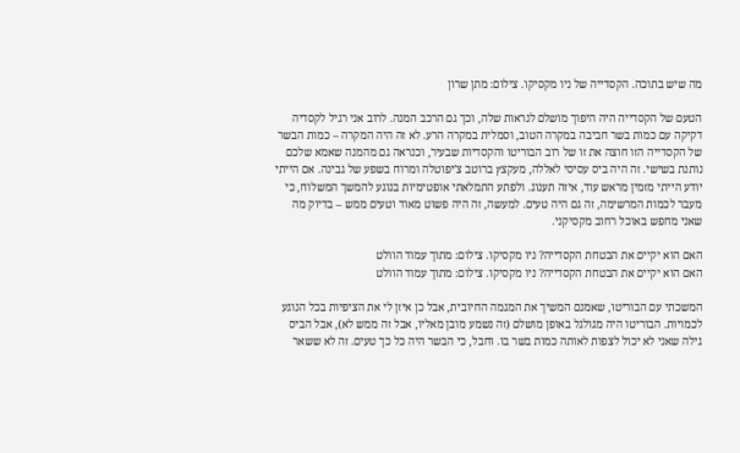מה שיש בתוכה. הקסדייה של ניו מקסיקו. צילום: מתן שרון

הטעם של הקסדייה היה היפוך מושלם לנראות שלה, וכך גם הרכב המנה. לרוב אני רגיל לקסדיה דקיקה עם כמות בשר חביבה במקרה הטוב, וסמלית במקרה הרע. לא זה היה המקרה – כמות הבשר של הקסדייה הזו חוצה את זו של רוב הבוריטו והקסדיות שבעיר, וכנראה גם מהמנה שאמא שלכם נותנת בשישי. זה היה ביס עסיסי לאללה, מעקצץ ברוטב צ'יפוטלה ומרוח בשפע של גבינה. אם הייתי יודע הייתי מזמין מראש עוד, איזה תענוג. ולפתע התמלאתי אופטימיות בנוגע להמשך המשלוח, כי מעבר לכמות המרשימה, זה גם היה טעים. למעשה, זה היה פשוט מאוד וטעים ממש – בדיוק מה שאני מחפש באוכל רחוב מקסיקני.

האם הוא יקיים את הבטחת הקסדייה? ניו מקסיקו. צילום: מתוך עמוד הוולט
האם הוא יקיים את הבטחת הקסדייה? ניו מקסיקו. צילום: מתוך עמוד הוולט

המשכתי עם הבוריטו, שאמנם המשיך את המגמה החיובית, אבל כן איזן לי את הציפיות בכל הנוגע לכמויות. הבוריטו היה מגולגל באופן מושלם (זה נשמע מובן מאליו, אבל זה ממש לא), אבל הביס גילה שאני לא יכול לצפות לאותה כמות בשר בו. וחבל, כי הבשר היה כל כך טעים. זה לא ששאר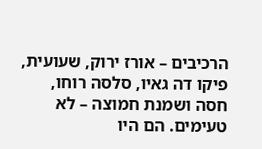הרכיבים – אורז ירוק, שעועית, פיקו דה גאיו, סלסה רוחו, חסה ושמנת חמוצה – לא טעימים. הם היו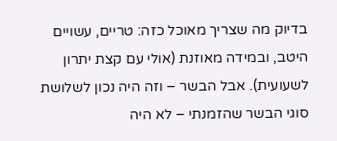בדיוק מה שצריך מאוכל כזה: טריים, עשויים היטב, ובמידה מאוזנת (אולי עם קצת יתרון לשעועית). אבל הבשר – וזה היה נכון לשלושת סוגי הבשר שהזמנתי – לא היה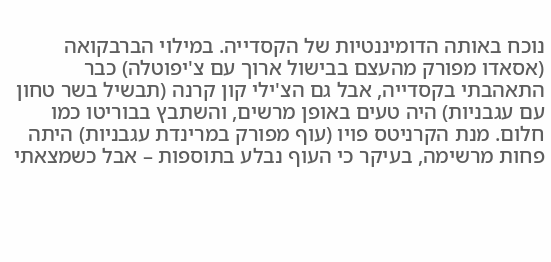נוכח באותה הדומיננטיות של הקסדייה. במילוי הברבקואה (אסאדו מפורק מהעצם בבישול ארוך עם צ'יפוטלה) כבר התאהבתי בקסדייה, אבל גם הצ'ילי קון קרנה (תבשיל בשר טחון עם עגבניות) היה טעים באופן מרשים, והשתבץ בבוריטו כמו חלום. מנת הקרניטס פויו (עוף מפורק במרינדת עגבניות) היתה פחות מרשימה, בעיקר כי העוף נבלע בתוספות – אבל כשמצאתי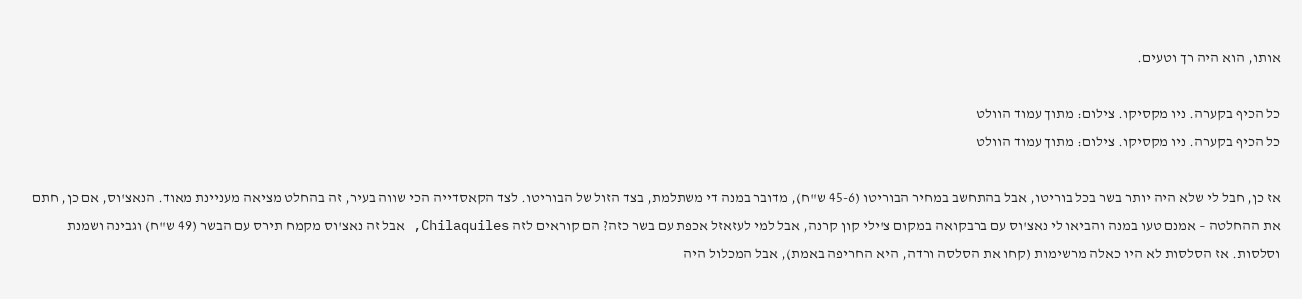אותו, הוא היה רך וטעים.

כל הכיף בקערה. ניו מקסיקו. צילום: מתוך עמוד הוולט
כל הכיף בקערה. ניו מקסיקו. צילום: מתוך עמוד הוולט

אז כן, חבל לי שלא היה יותר בשר בכל בוריטו, אבל בהתחשב במחיר הבוריטו (45-6 ש"ח), מדובר במנה די משתלמת, בצד הזול של הבוריטו. לצד הקאסדייה הכי שווה בעיר, זה בהחלט מציאה מעניינת מאוד. הנאצ'וס, אם כן, חתם את ההחלטה – אמנם טעו במנה והביאו לי נאצ'וס עם ברבקואה במקום צ'ילי קון קרנה, אבל למי לעזאזל אכפת עם בשר כזה? הם קוראים לזה Chilaquiles, אבל זה נאצ'וס מקמח תירס עם הבשר (49 ש"ח) וגבינה ושמנת וסלסות. אז הסלסות לא היו כאלה מרשימות (קחו את הסלסה ורדה, היא החריפה באמת), אבל המכלול היה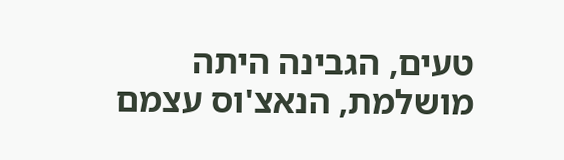טעים, הגבינה היתה מושלמת, הנאצ'וס עצמם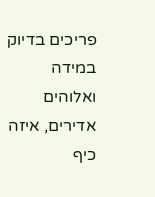פריכים בדיוק במידה ואלוהים אדירים, איזה כיף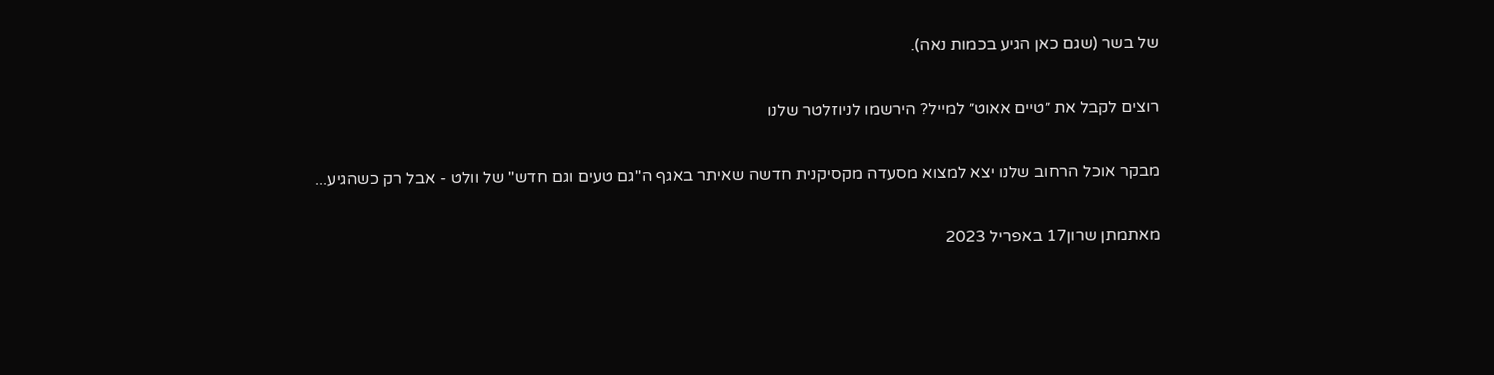של בשר (שגם כאן הגיע בכמות נאה).

רוצים לקבל את ״טיים אאוט״ למייל? הירשמו לניוזלטר שלנו

מבקר אוכל הרחוב שלנו יצא למצוא מסעדה מקסיקנית חדשה שאיתר באגף ה"גם טעים וגם חדש" של וולט - אבל רק כשהגיע...

מאתמתן שרון17 באפריל 2023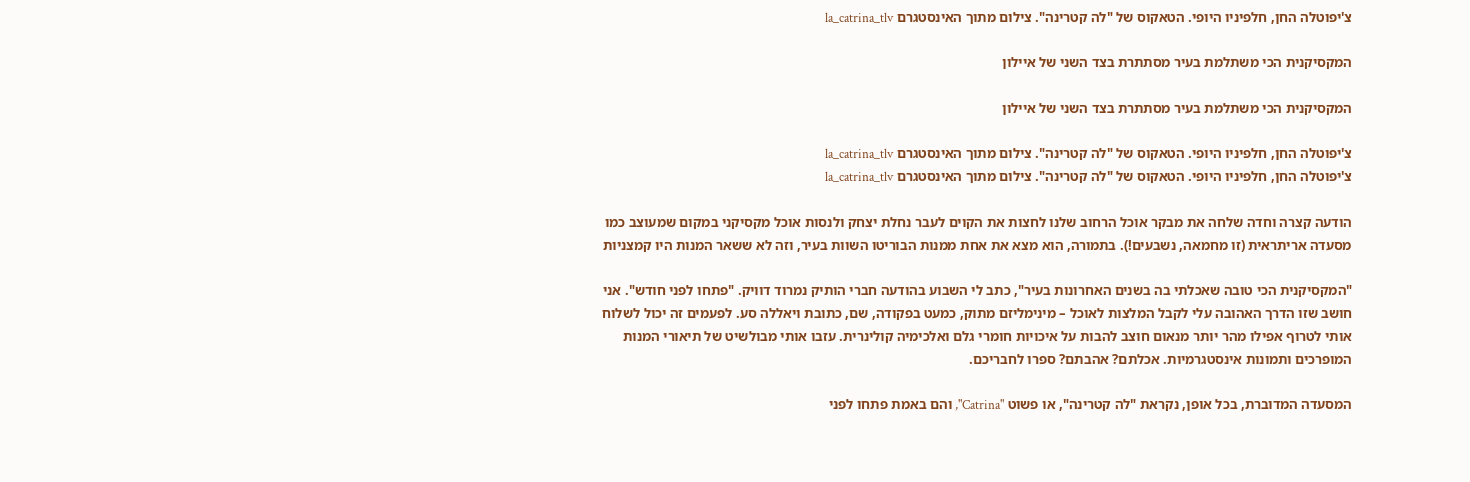צ'יפוטלה החן, חלפיניו היופי. הטאקוס של "לה קטרינה". צילום מתוך האינסטגרם la_catrina_tlv

המקסיקנית הכי משתלמת בעיר מסתתרת בצד השני של איילון

המקסיקנית הכי משתלמת בעיר מסתתרת בצד השני של איילון

צ'יפוטלה החן, חלפיניו היופי. הטאקוס של "לה קטרינה". צילום מתוך האינסטגרם la_catrina_tlv
צ'יפוטלה החן, חלפיניו היופי. הטאקוס של "לה קטרינה". צילום מתוך האינסטגרם la_catrina_tlv

הודעה קצרה וחדה שלחה את מבקר אוכל הרחוב שלנו לחצות את הקוים לעבר נחלת יצחק ולנסות אוכל מקסיקני במקום שמעוצב כמו מסעדה אריתראית (זו מחמאה, נשבעים!). בתמורה, הוא מצא את אחת ממנות הבוריטו השוות בעיר, וזה לא ששאר המנות היו קמצניות

"המקסיקנית הכי טובה שאכלתי בה בשנים האחרונות בעיר", כתב לי השבוע בהודעה חברי הותיק נמרוד דוויק. "פתחו לפני חודש". אני חושב שזו הדרך האהובה עלי לקבל המלצות לאוכל – מינימליזם מתוק, כמעט בפקודה, שם, כתובת ויאללה סע. לפעמים זה יכול לשלוח אותי לטרוף אפילו מהר יותר מנאום חוצב להבות על איכויות חומרי גלם ואלכימיה קולינרית. עזבו אותי מבולשיט של תיאורי המנות המופרכים ותמונות אינסטגרמיות. אכלתם? אהבתם? ספרו לחבריכם.

המסעדה המדוברת, בכל אופן, נקראת "לה קטרינה", או פשוט "Catrina", והם באמת פתחו לפני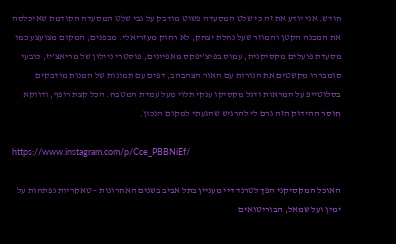חודש. אני יודע את זה כי שלט המסעדה פשוט מודבק על גבי שלט המסעדה הקודמת שאיכלסה את המבנה הקטן והמוזר שעל נחלת יצחק, לא רחוק מעזריאלי. מבפנים, המקום מצועצע כמו מסעדת פועלים מקסיקנית, עמוס בפיצ'יפקס מאפיינים, פוסטרי ניילון של מריאצ'יז, כובעי סומבררו מקשטים את הנורות עם האור הצהבהב, דפים עם תמונות של המנות מודבקים בסלוטייפ על המראות ודגל מקסיקו ענקי תלוי מעל עמדת המטבח. הכל קצת רופף, ודווקא חוסר ההידוק הזה גרם לי להרגיש שהגעתי למקום הנכון.

https://www.instagram.com/p/Cce_PBBNiEf/

האוכל המקסיקני הפך לטרנד דיי מעניין בתל אביב בשנים האחרונות – טאקריות נפתחות על ימין ועל שמאל, הבוריטואים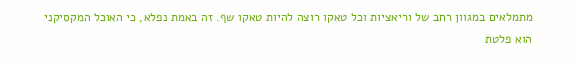מתמלאים במגוון רחב של וריאציות וכל טאקו רוצה להיות טאקו שף. זה באמת נפלא, כי האוכל המקסיקני הוא פלטת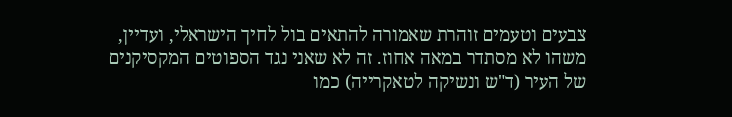צבעים וטעמים זוהרת שאמורה להתאים בול לחיך הישראלי, ועדיין, משהו לא מסתדר במאה אחוז. זה לא שאני נגד הספוטים המקסיקנים של העיר (ד"ש ונשיקה לטאקרייה) כמו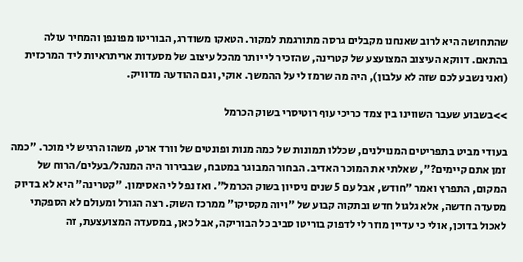שהתחושה היא לרוב שאנחנו מקבלים גרסה מתורגמת למקור. הטאקו משודרג, הבוריטו מפונפן והמחיר עולה בהתאם. דווקא העיצוב המצועצע של קטרינה, שהזכיר לי יותר מהכל עיצוב של מסעדות אריתראיות ליד המרכזית (ואני נשבע לכם שזה לא עלבון), היה מה שרמז לי על ההמשך. אוקי, וגם ההודעה מדוויק.

>>בשבוע שעבר השווינו בין צמד כריכי עוף רוטיסרי בשוק הכרמל

בעודי מביט בתפריטים המנוילנים, שכללו תמונות של כמה מנות ופונטים של וורד ארט, משהו הרגיש לי מוכר. "כמה זמן אתם קיימים?", שאלתי את המוכר האדיב. הבחור המבוגר במטבח, שבבירור היה המנהל/בעלים/הרוח של המקום, התפרץ ואמר "חודש, אבל עם 5 שנים ניסיון בשוק הכרמל". ואז נפל לי האסימון. "קטרינה" היא לא בדיוק מסעדה חדשה, אלא גלגול חדש ובתקוה קבוע של "ויוה מקסיקו" ממרכז השוק. רצה הגורל ומעולם לא הספקתי לאכול בדוכן, אולי כי עדיין מוזר לי לדפוק בוריטו סביב כל הבוריקה, אבל כאן, במסעדה המצועצעת, זה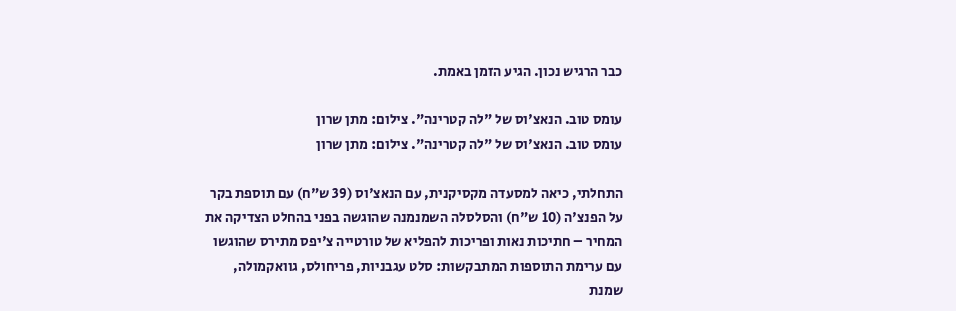כבר הרגיש נכון. הגיע הזמן באמת.

עומס טוב. הנאצ'וס של "לה קטרינה". צילום: מתן שרון
עומס טוב. הנאצ'וס של "לה קטרינה". צילום: מתן שרון

התחלתי, כיאה למסעדה מקסיקנית, עם הנאצ'וס (39 ש"ח) עם תוספת בקר על הפנצ'ה (10 ש"ח) והסלסלה השמנמנה שהוגשה בפני בהחלט הצדיקה את המחיר – חתיכות נאות ופריכות להפליא של טורטייה צ'יפס מתירס שהוגשו עם ערימת התוספות המתבקשות: סלט עגבניות, פריחולס, גוואקמולה, שמנת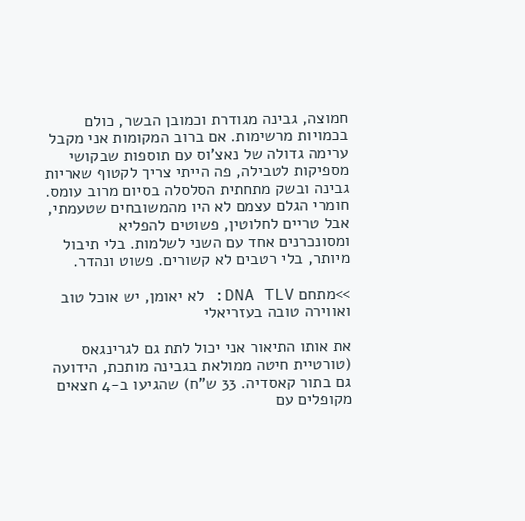חמוצה, גבינה מגודרת וכמובן הבשר, כולם בכמויות מרשימות. אם ברוב המקומות אני מקבל ערימה גדולה של נאצ'וס עם תוספות שבקושי מספיקות לטבילה, פה הייתי צריך לקטוף שאריות גבינה ובשק מתחתית הסלסלה בסיום מרוב עומס. חומרי הגלם עצמם לא היו מהמשובחים שטעמתי, אבל טריים לחלוטין, פשוטים להפליא ומסונכרנים אחד עם השני לשלמות. בלי תיבול מיותר, בלי רטבים לא קשורים. פשוט ונהדר.

>>מתחם DNA TLV: לא יאומן, יש אוכל טוב ואווירה טובה בעזריאלי

את אותו התיאור אני יכול לתת גם לגרינגאס (טורטיית חיטה ממולאת בגבינה מותכת, הידועה גם בתור קאסדיה. 33 ש"ח) שהגיעו ב-4 חצאים מקופלים עם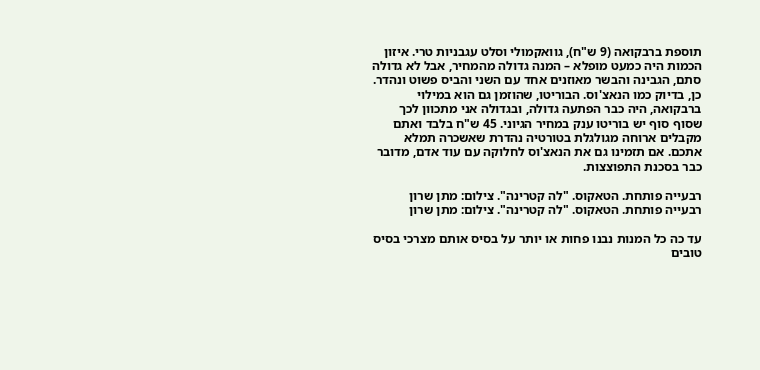תוספת ברבקואה (9 ש"ח), גוואקמולי וסלט עגבניות טרי. איזון הכמות היה כמעט מופלא – המנה גדולה מהמחיר, אבל לא גדולה סתם, הגבינה והבשר מאוזנים אחד עם השני והביס פשוט ונהדר. כן, בדיוק כמו הנאצ'וס. הבוריטו, שהוזמן גם הוא במילוי ברבקואה, היה כבר הפתעה גדולה, ובגדולה אני מתכוון לכך שסוף סוף יש בוריטו ענק במחיר הגיוני. 45 ש"ח בלבד ואתם מקבלים ארוחה מגולגלת בטורטיה נהדרת שאשכרה תמלא אתכם. אם תזמינו גם את הנאצ'וס לחלוקה עם עוד אדם, מדובר כבר בסכנת התפוצצות.

רבעייה פותחת. הטאקוס. "לה קטרינה". צילום: מתן שרון
רבעייה פותחת. הטאקוס. "לה קטרינה". צילום: מתן שרון

עד כה כל המנות נבנו פחות או יותר על בסיס אותם מצרכי בסיס טובים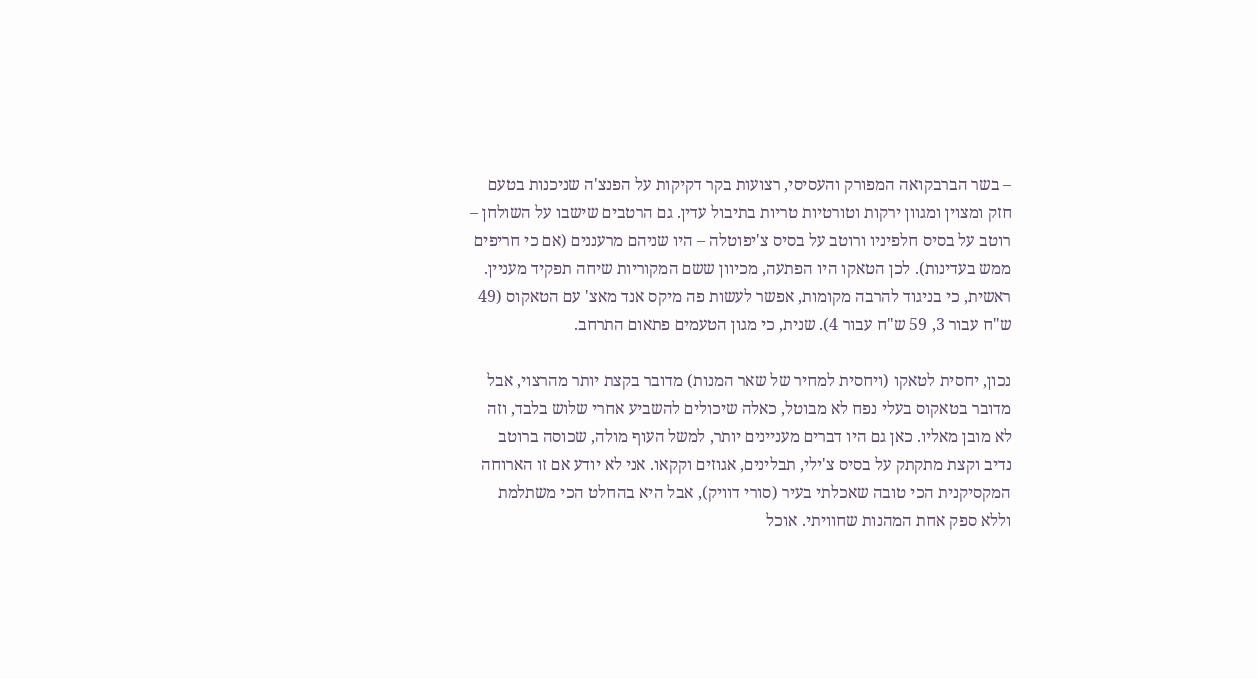– בשר הברבקואה המפורק והעסיסי, רצועות בקר דקיקות על הפנצ'ה שניכנות בטעם חזק ומצוין ומגוון ירקות וטורטיות טריות בתיבול עדין. גם הרטבים שישבו על השולחן – רוטב על בסיס חלפיניו ורוטב על בסיס צ'יפוטלה – היו שניהם מרעננים (אם כי חריפים ממש בעדינות). לכן הטאקו היו הפתעה, מכיוון ששם המקוריות שיחה תפקיד מעניין. ראשית, כי בניגוד להרבה מקומות, אפשר לעשות פה מיקס אנד מאצ' עם הטאקוס (49 ש"ח עבור 3, 59 ש"ח עבור 4). שנית, כי מגון הטעמים פתאום התרחב.

נכון, יחסית לטאקו (ויחסית למחיר של שאר המנות) מדובר בקצת יותר מהרצוי, אבל מדובר בטאקוס בעלי נפח לא מבוטל, כאלה שיכולים להשביע אחרי שלוש בלבד, וזה לא מובן מאליו. כאן גם היו דברים מעניינים יותר, למשל העוף מולה, שכוסה ברוטב נדיב וקצת מתקתק על בסיס צ'ילי, תבלינים, אגוזים וקקאו. אני לא יודע אם זו הארוחה המקסיקנית הכי טובה שאכלתי בעיר (סורי דוויק), אבל היא בהחלט הכי משתלמת וללא ספק אחת המהנות שחוויתי. אוכל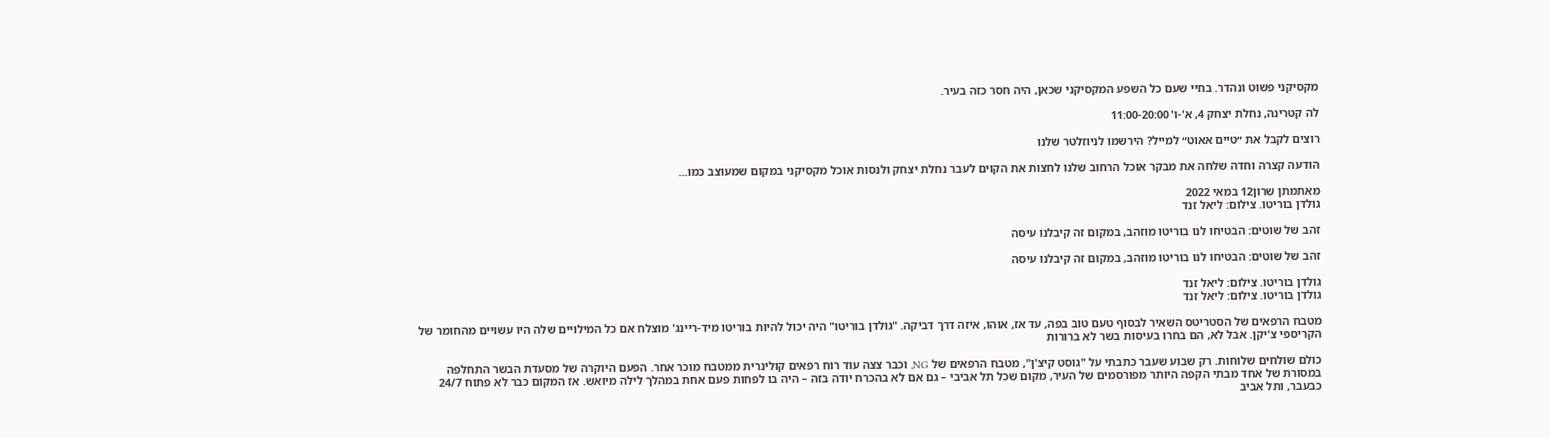מקסיקני פשוט ונהדר. בחיי שעם כל השפע המקסיקני שכאן, היה חסר כזה בעיר.

לה קטרינה, נחלת יצחק 4, א'-ו' 11:00-20:00

רוצים לקבל את ״טיים אאוט״ למייל? הירשמו לניוזלטר שלנו

הודעה קצרה וחדה שלחה את מבקר אוכל הרחוב שלנו לחצות את הקוים לעבר נחלת יצחק ולנסות אוכל מקסיקני במקום שמעוצב כמו...

מאתמתן שרון12 במאי 2022
גולדן בוריטו. צילום: ליאל זנד

זהב של שוטים: הבטיחו לנו בוריטו מוזהב, במקום זה קיבלנו עיסה

זהב של שוטים: הבטיחו לנו בוריטו מוזהב, במקום זה קיבלנו עיסה

גולדן בוריטו. צילום: ליאל זנד
גולדן בוריטו. צילום: ליאל זנד

מטבח הרפאים של הסטריטס השאיר לבסוף טעם טוב בפה, עד אז, אוהו, איזה דרך דביקה. "גולדן בוריטו" היה יכול להיות בוריטו מיד-ריינג' מוצלח אם כל המילויים שלה היו עשויים מהחומר של הקריספי צ'יקן. אבל לא, הם בחרו בעיסות בשר לא ברורות

כולם שולחים שלוחות. רק שבוע שעבר כתבתי על "גוסט קיצ'ן", מטבח הרפאים של NG, וכבר צצה עוד רוח רפאים קולינרית ממטבח מוכר אחר. הפעם היוקרה של מסעדת הבשר התחלפה במסורת של אחד מבתי הקפה היותר מפורסמים של העיר, מקום שכל תל אביבי – גם אם לא בהכרח יודה בזה – היה בו לפחות פעם אחת במהלך לילה מיואש. אז המקום כבר לא פתוח 24/7 כבעבר, ותל אביב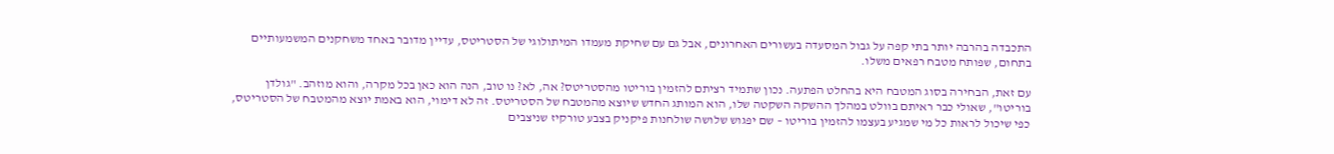התכבדה בהרבה יותר בתי קפה על גבול המסעדה בעשורים האחרונים, אבל גם עם שחיקת מעמדו המיתולוגי של הסטריטס, עדיין מדובר באחד משחקנים המשמעותיים בתחום, שפותח מטבח רפאים משלו.

עם זאת, הבחירה בסוג המטבח היא בהחלט הפתעה. נכון שתמיד רציתם להזמין בוריטו מהסטריטס? אה, לא? נו טוב, הנה הוא כאן בכל מקרה, והוא מוזהב. "גולדן בוריטו", שאולי כבר ראיתם בוולט במהלך ההשקה השקטה שלו, הוא המותג החדש שיוצא מהמטבח של הסטריטס. זה לא דימוי, הוא באמת יוצא מהמטבח של הסטריטס, כפי שיכול לראות כל מי שמגיע בעצמו להזמין בוריטו – שם יפגוש שלושה שולחנות פיקניק בצבע טורקיז שניצבים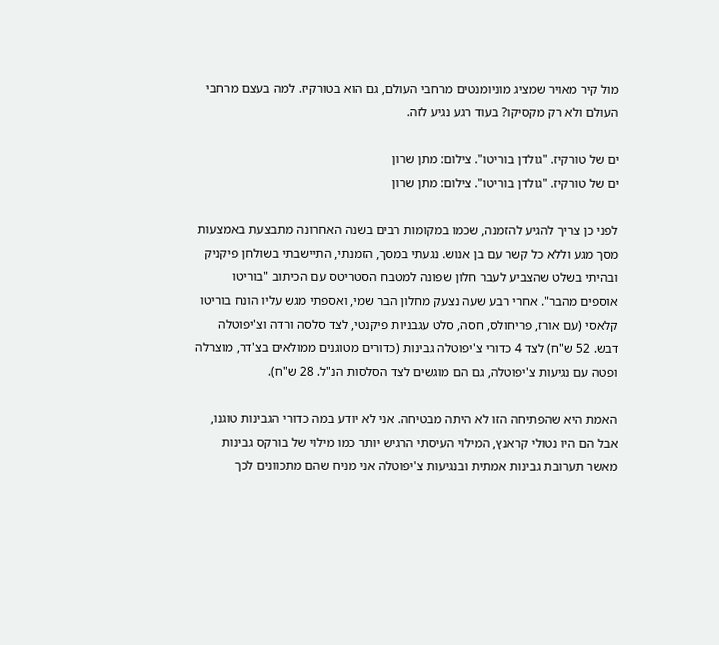מול קיר מאויר שמציג מוניומנטים מרחבי העולם, גם הוא בטורקיז. למה בעצם מרחבי העולם ולא רק מקסיקו? בעוד רגע נגיע לזה.

ים של טורקיז. "גולדן בוריטו". צילום: מתן שרון
ים של טורקיז. "גולדן בוריטו". צילום: מתן שרון

לפני כן צריך להגיע להזמנה, שכמו במקומות רבים בשנה האחרונה מתבצעת באמצעות מסך מגע וללא כל קשר עם בן אנוש. נגעתי במסך, הזמנתי, התיישבתי בשולחן פיקניק ובהיתי בשלט שהצביע לעבר חלון שפונה למטבח הסטריטס עם הכיתוב "בוריטו אוספים מהבר". אחרי רבע שעה נצעק מחלון הבר שמי, ואספתי מגש עליו הונח בוריטו קלאסי (עם אורז, פריחולס, חסה, סלט עגבניות פיקנטי, לצד סלסה ורדה וצ'יפוטלה דבש. 52 ש"ח) לצד 4 כדורי צ'יפוטלה גבינות (כדורים מטוגנים ממולאים בצ'דר, מוצרלה ופטה עם נגיעות צ'יפוטלה, גם הם מוגשים לצד הסלסות הנ"ל. 28 ש"ח).

האמת היא שהפתיחה הזו לא היתה מבטיחה. אני לא יודע במה כדורי הגבינות טוגנו, אבל הם היו נטולי קראנץ, המילוי העיסתי הרגיש יותר כמו מילוי של בורקס גבינות מאשר תערובת גבינות אמתית ובנגיעות צ'יפוטלה אני מניח שהם מתכוונים לכך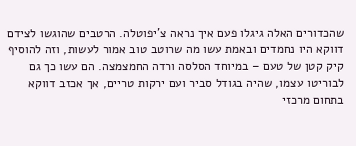שהכדורים האלה גיגלו פעם איך נראה צ'יפוטלה. הרטבים שהוגשו לצידם דווקא היו נחמדים ובאמת עשו מה שרוטב טוב אמור לעשות, וזה להוסיף קיק קטן של טעם – במיוחד הסלסה ורדה החמצמצה. הם עשו כך גם לבוריטו עצמו, שהיה בגודל סביר ועם ירקות טריים, אך אכזב דווקא בתחום מרכזי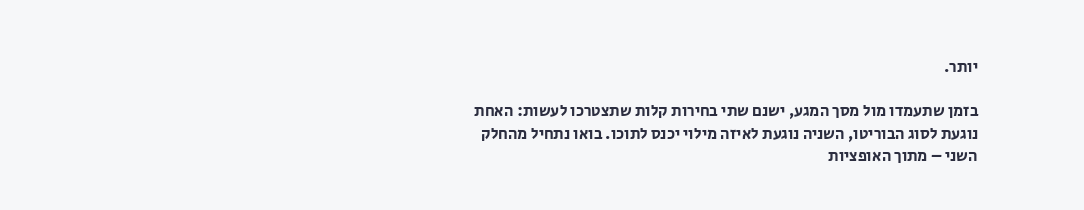יותר.

בזמן שתעמדו מול מסך המגע, ישנם שתי בחירות קלות שתצטרכו לעשות: האחת נוגעת לסוג הבוריטו, השניה נוגעת לאיזה מילוי יכנס לתוכו. בואו נתחיל מהחלק השני – מתוך האופציות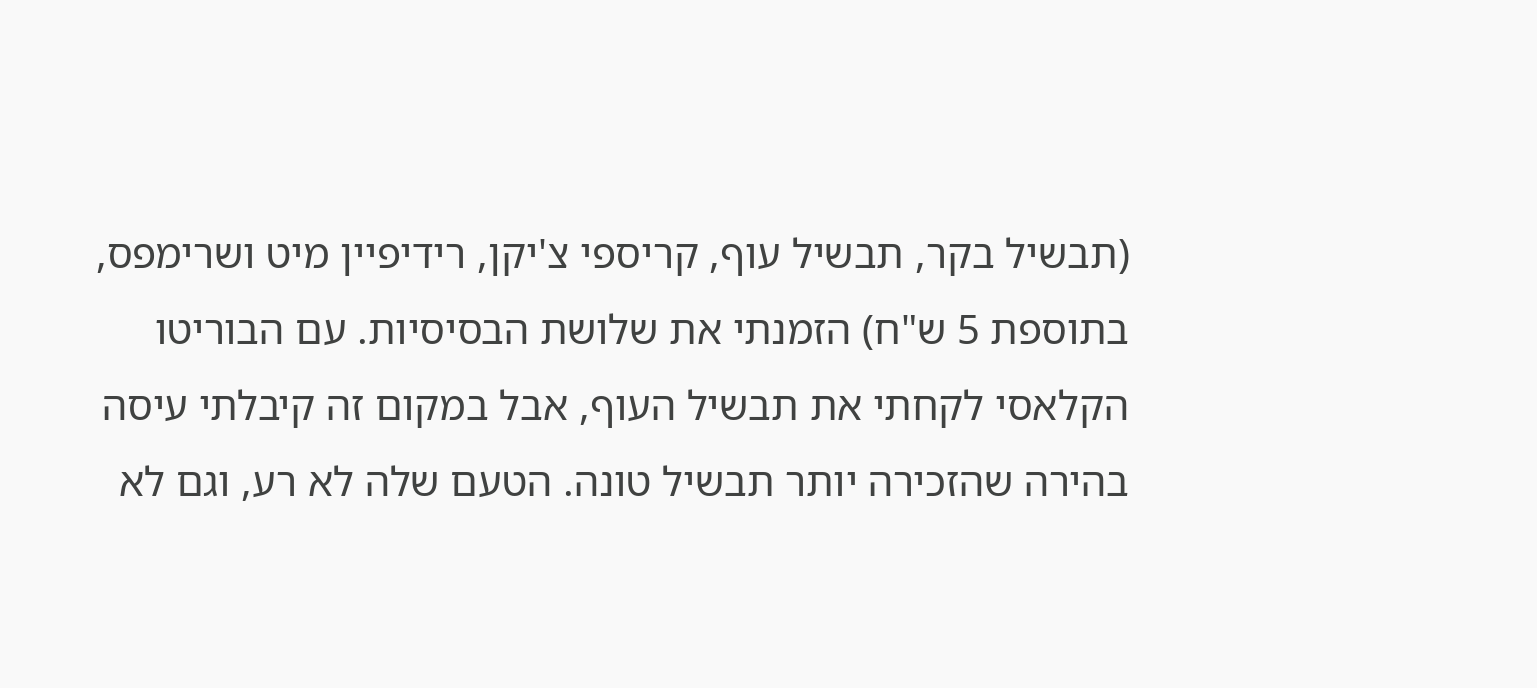(תבשיל בקר, תבשיל עוף, קריספי צ'יקן, רידיפיין מיט ושרימפס, בתוספת 5 ש"ח) הזמנתי את שלושת הבסיסיות. עם הבוריטו הקלאסי לקחתי את תבשיל העוף, אבל במקום זה קיבלתי עיסה בהירה שהזכירה יותר תבשיל טונה. הטעם שלה לא רע, וגם לא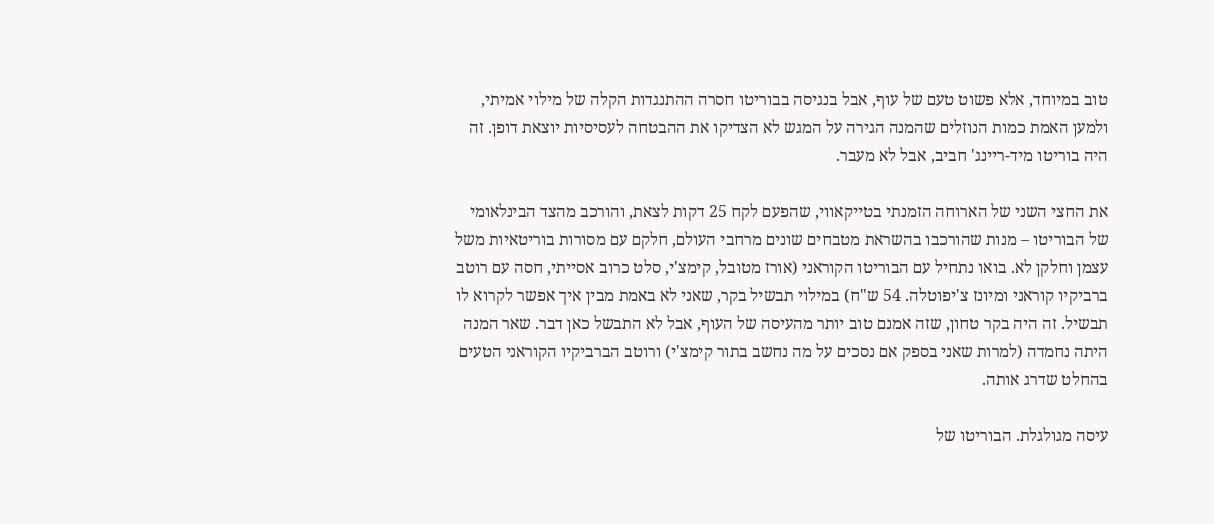טוב במיוחד, אלא פשוט טעם של עוף, אבל בנגיסה בבוריטו חסרה ההתנגדות הקלה של מילוי אמיתי, ולמען האמת כמות הנוזלים שהמנה הגירה על המגש לא הצדיקו את ההבטחה לעסיסיות יוצאת דופן. זה היה בוריטו מיד-ריינג' חביב, אבל לא מעבר.

את החצי השני של הארוחה הזמנתי בטייקאווי, שהפעם לקח 25 דקות לצאת, והורכב מהצד הבינלאומי של הבוריטו – מנות שהורכבו בהשראת מטבחים שונים מרחבי העולם, חלקם עם מסורות בוריטאיות משל עצמן וחלקן לא. בואו נתחיל עם הבוריטו הקוראני (אורז מטובל, קימצ'י, סלט כרוב אסייתי, חסה עם רוטב ברביקיו קוראני ומיונז צ'יפוטלה. 54 ש"ח) במילוי תבשיל בקר, שאני לא באמת מבין איך אפשר לקרוא לו תבשיל. זה היה בקר טחון, שזה אמנם טוב יותר מהעיסה של העוף, אבל לא התבשל כאן דבר. שאר המנה היתה נחמדה (למרות שאני בספק אם נסכים על מה נחשב בתור קימצ'י) ורוטב הברביקיו הקוראני הטעים בהחלט שדרג אותה.

עיסה מגולגלת. הבוריטו של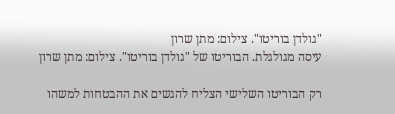"גולדן בוריטו". צילום: מתן שרון
עיסה מגולגלת. הבוריטו של "גולדן בוריטו". צילום: מתן שרון

רק הבוריטו השלישי הצליח להגשים את ההבטחות למשהו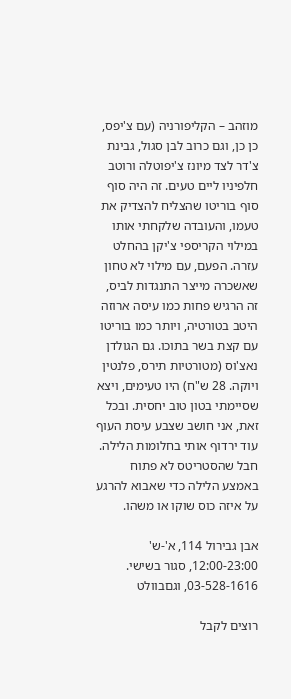מוזהב – הקליפורניה (עם צ'יפס, כן כן, וגם כרוב לבן סגול, גבינת צ'דר לצד מיונז צ'יפוטלה ורוטב חלפיניו ליים טעים. זה היה סוף סוף בוריטו שהצליח להצדיק את טעמו, והעובדה שלקחתי אותו במילוי הקריספי צ'יקן בהחלט עזרה. הפעם, עם מילוי לא טחון שאשכרה מייצר התנגדות לביס, זה הרגיש פחות כמו עיסה ארוזה היטב בטורטיה, ויותר כמו בוריטו עם קצת בשר בתוכו. גם הגולדן נאצ'וס (מטורטיות תירס, פלנטין ויוקה. 28 ש"ח) היו טעימים, ויצא שסיימתי בטון טוב יחסית. ובכל זאת, אני חושב שצבע עיסת העוף עוד ירדוף אותי בחלומות הלילה. חבל שהסטריטס לא פתוח באמצע הלילה כדי שאבוא להרגע על איזה כוס שוקו או משהו.

אבן גבירול 114, א'-ש' 12:00-23:00, סגור בשישי. 03-528-1616, וגםבוולט

רוצים לקבל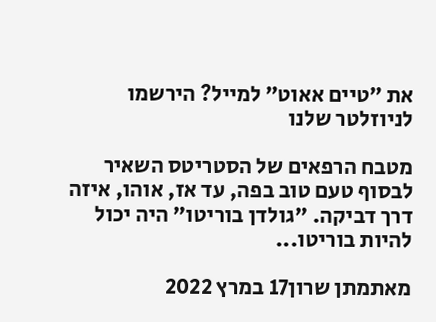את ״טיים אאוט״ למייל? הירשמו לניוזלטר שלנו

מטבח הרפאים של הסטריטס השאיר לבסוף טעם טוב בפה, עד אז, אוהו, איזה דרך דביקה. "גולדן בוריטו" היה יכול להיות בוריטו...

מאתמתן שרון17 במרץ 2022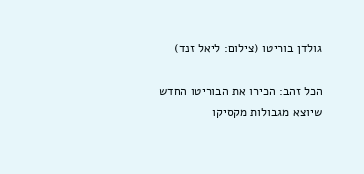גולדן בוריטו (צילום: ליאל זנד)

הכל זהב: הכירו את הבוריטו החדש שיוצא מגבולות מקסיקו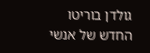גולדן בוריטו החדש של אנשי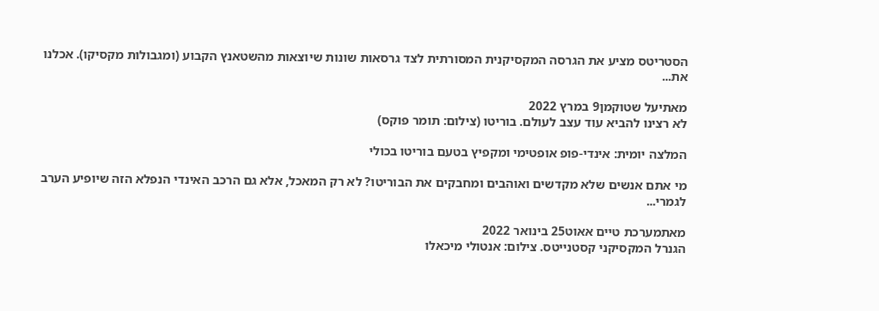הסטריטס מציע את הגרסה המקסיקנית המסורתית לצד גרסאות שונות שיוצאות מהשטאנץ הקבוע (ומגבולות מקסיקו). אכלנו את...

מאתיעל שטוקמן9 במרץ 2022
לא רצינו להביא עוד עצב לעולם. בוריטו (צילום: תומר פוקס)

המלצה יומית: אינדי-פופ אופטימי ומקפיץ בטעם בוריטו בכולי

מי אתם אנשים שלא מקדשים ואוהבים ומחבקים את הבוריטו? לא רק המאכל, אלא גם הרכב האינדי הנפלא הזה שיופיע הערב לגמרי...

מאתמערכת טיים אאוט25 בינואר 2022
הגנרל המקסיקני קסטנייטס. צילום: אנטולי מיכאלו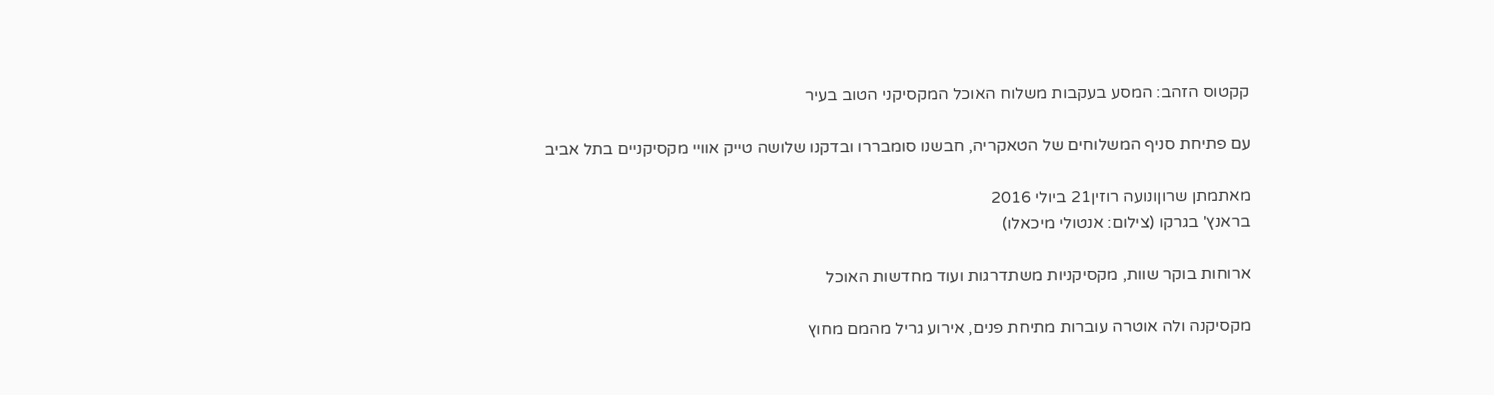קקטוס הזהב: המסע בעקבות משלוח האוכל המקסיקני הטוב בעיר

עם פתיחת סניף המשלוחים של הטאקריה, חבשנו סומבררו ובדקנו שלושה טייק אוויי מקסיקניים בתל אביב

מאתמתן שרוןונועה רוזין21 ביולי 2016
בראנץ' בגרקו (צילום: אנטולי מיכאלו)

ארוחות בוקר שוות, מקסיקניות משתדרגות ועוד מחדשות האוכל

מקסיקנה ולה אוטרה עוברות מתיחת פנים, אירוע גריל מהמם מחוץ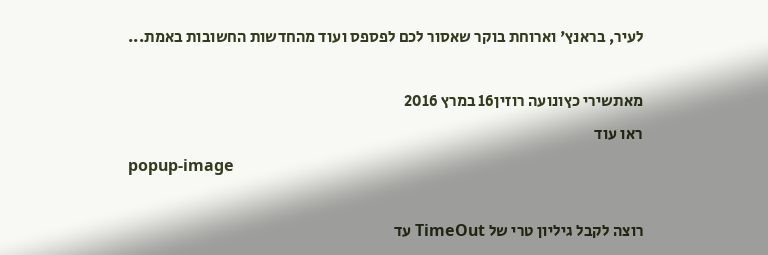לעיר, בראנץ' וארוחת בוקר שאסור לכם לפספס ועוד מהחדשות החשובות באמת...

מאתשירי כץונועה רוזין16 במרץ 2016
ראו עוד
popup-image

רוצה לקבל גיליון טרי של TimeOut עד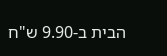הבית ב-9.90 ש"ח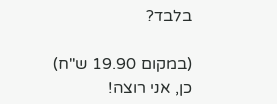בלבד?

(במקום 19.90 ש"ח)
כן, אני רוצה!